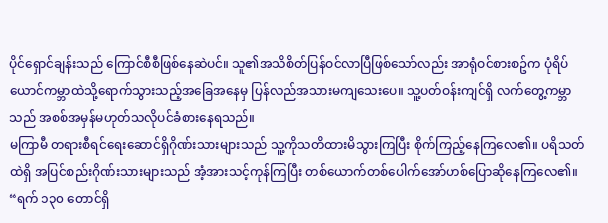ပိုင်ရှောင်ချန်းသည် ကြောင်စီစီဖြစ်နေဆဲပင်။ သူ၏အသိစိတ်ပြန်ဝင်လာပြီဖြစ်သော်လည်း အာရုံဝင်စားစဥ်က ပုံရိပ်ယောင်ကမ္ဘာထဲသို့ရောက်သွားသည့်အခြေအနေမှ ပြန်လည်အသားမကျသေးပေ။ သူ့ပတ်ဝန်းကျင်ရှိ လက်တွေ့ကမ္ဘာသည် အစစ်အမှန်မဟုတ်သလိုပင်ခံစားနေရသည်။
မကြာမီ တရားစီရင်ရေးဆောင်ရှိဂိုဏ်းသားများသည် သူ့ကိုသတိထားမိသွားကြပြီး စိုက်ကြည့်နေကြလေ၏။ ပရိသတ်ထဲရှိ အပြင်စည်းဂိုဏ်းသားများသည် အံ့အားသင့်ကုန်ကြပြီး တစ်ယောက်တစ်ပေါက်အော်ဟစ်ပြောဆိုနေကြလေ၏။
“ရက် ၁၃၀ တောင်ရှိ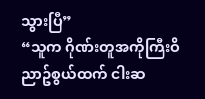သွားပြီ”
“သူက ဂိုဏ်းတူအကိုကြီးဝိညာဥ်စွယ်ထက် ငါးဆ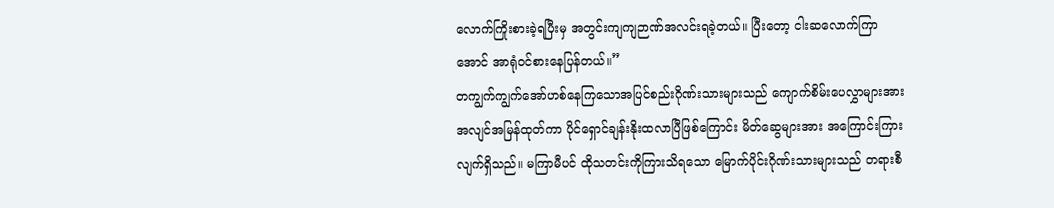လောက်ကြိုးစားခဲ့ရပြီးမှ အတွင်းကျကျဉာဏ်အလင်းရခဲ့တယ်။ ပြီးတော့ ငါးဆလောက်ကြာအောင် အာရုံဝင်စားနေပြန်တယ်။”
တကျွက်ကျွက်အော်ဟစ်နေကြသောအပြင်စည်းဂိုဏ်းသားများသည် ကျောက်စိမ်းပေလွှာများအား အလျင်အမြန်ထုတ်ကာ ပိုင်ရှောင်ချန်းနိုးထလာပြီဖြစ်ကြောင်း မိတ်ဆွေများအား အကြောင်းကြားလျက်ရှိသည်။ မကြာမီပင် ထိုသတင်းကိုကြားသိရသော မြောက်ပိုင်းဂိုဏ်းသားများသည် တရားစီ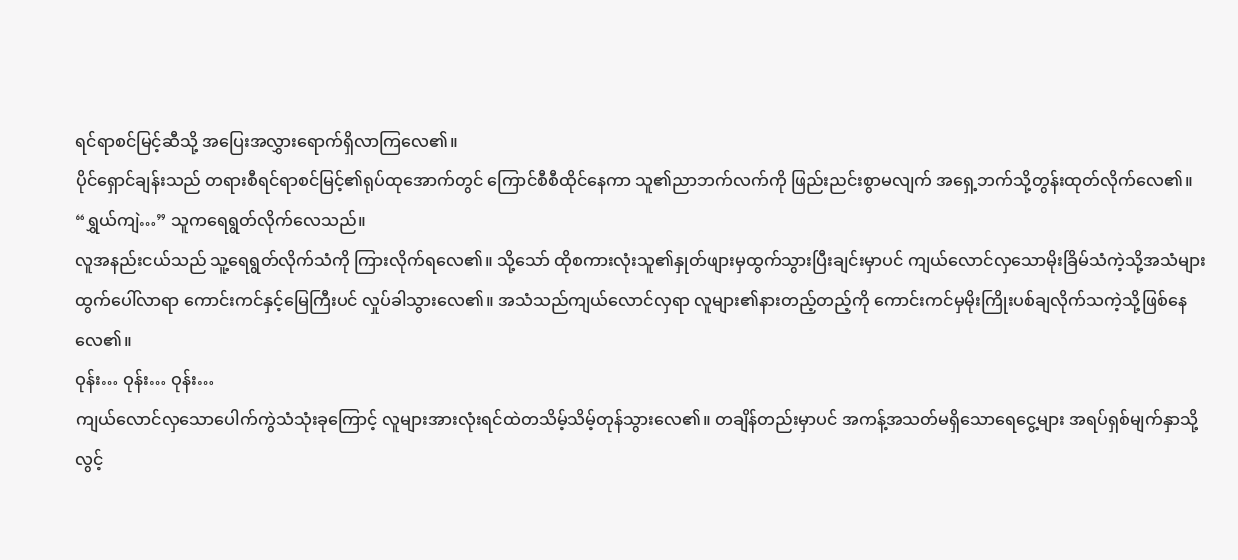ရင်ရာစင်မြင့်ဆီသို့ အပြေးအလွှားရောက်ရှိလာကြလေ၏။
ပိုင်ရှောင်ချန်းသည် တရားစီရင်ရာစင်မြင့်၏ရုပ်ထုအောက်တွင် ကြောင်စီစီထိုင်နေကာ သူ၏ညာဘက်လက်ကို ဖြည်းညင်းစွာမလျက် အရှေ့ဘက်သို့တွန်းထုတ်လိုက်လေ၏။
“ရွှယ်ကျဲ…” သူကရေရွတ်လိုက်လေသည်။
လူအနည်းငယ်သည် သူ့ရေရွတ်လိုက်သံကို ကြားလိုက်ရလေ၏။ သို့သော် ထိုစကားလုံးသူ၏နှုတ်ဖျားမှထွက်သွားပြီးချင်းမှာပင် ကျယ်လောင်လှသောမိုးခြိမ်သံကဲ့သို့အသံများထွက်ပေါ်လာရာ ကောင်းကင်နှင့်မြေကြီးပင် လှုပ်ခါသွားလေ၏။ အသံသည်ကျယ်လောင်လှရာ လူများ၏နားတည့်တည့်ကို ကောင်းကင်မှမိုးကြိုးပစ်ချလိုက်သကဲ့သို့ဖြစ်နေလေ၏။
ဝုန်း… ဝုန်း… ဝုန်း…
ကျယ်လောင်လှသောပေါက်ကွဲသံသုံးခုကြောင့် လူများအားလုံးရင်ထဲတသိမ့်သိမ့်တုန်သွားလေ၏။ တချိန်တည်းမှာပင် အကန့်အသတ်မရှိသောရေငွေ့များ အရပ်ရှစ်မျက်နှာသို့ လွင့်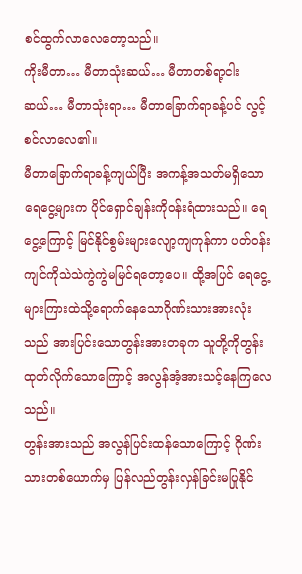စင်ထွက်လာလေတော့သည်။
ကိုးမီတာ… မီတာသုံးဆယ်… မီတာတစ်ရာ့ငါးဆယ်… မီတာသုံးရာ… မီတာခြောက်ရာခန့်ပင် လွင့်စင်လာလေ၏။
မီတာခြောက်ရာခန့်ကျယ်ပြီး အကန့်အသတ်မရှိသောရေငွေ့များက ပိုင်ရှောင်ချန်းကိုဝန်းရံထားသည်။ ရေငွေ့ကြောင့် မြင်နိုင်စွမ်းများလျော့ကျကုန်ကာ ပတ်ဝန်းကျင်ကိုသဲသဲကွဲကွဲမမြင်ရတော့ပေ။ ထို့အပြင် ရေငွေ့များကြားထဲသို့ရောက်နေသောဂိုဏ်းသားအားလုံးသည် အားပြင်းသောတွန်းအားတခုက သူတို့ကိုတွန်းထုတ်လိုက်သောကြောင့် အလွန်အံ့အားသင့်နေကြလေသည်။
တွန်းအားသည် အလွန်ပြင်းထန်သောကြောင့် ဂိုဏ်းသားတစ်ယောက်မှ ပြန်လည်တွန်းလှန်ခြင်းမပြုနိုင်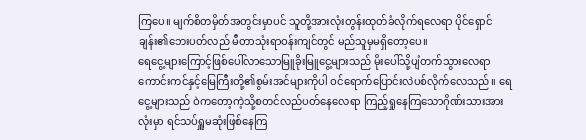ကြပေ။ မျက်စိတမှိတ်အတွင်းမှာပင် သူတို့အားလုံးတွန်းထုတ်ခံလိုက်ရလေရာ ပိုင်ရှောင်ချန်း၏ဘေးပတ်လည် မီတာသုံးရာဝန်းကျင်တွင် မည်သူမှမရှိတော့ပေ။
ရေငွေ့များကြောင့်ဖြစ်ပေါ်လာသောမြူခိုးမြူငွေ့များသည် မိုးပေါ်သို့ပျံတက်သွားလေရာ ကောင်းကင်နှင့်မြေကြီးတို့၏စွမ်းအင်များကိုပါ ဝင်ရောက်ပြောင်းလဲပစ်လိုက်လေသည်။ ရေငွေ့များသည် ဝဲကတော့ကဲ့သို့စတင်လည်ပတ်နေလေရာ ကြည့်ရှုနေကြသောဂိုဏ်းသားအားလုံးမှာ ရင်သပ်ရှူမဆုံးဖြစ်နေကြ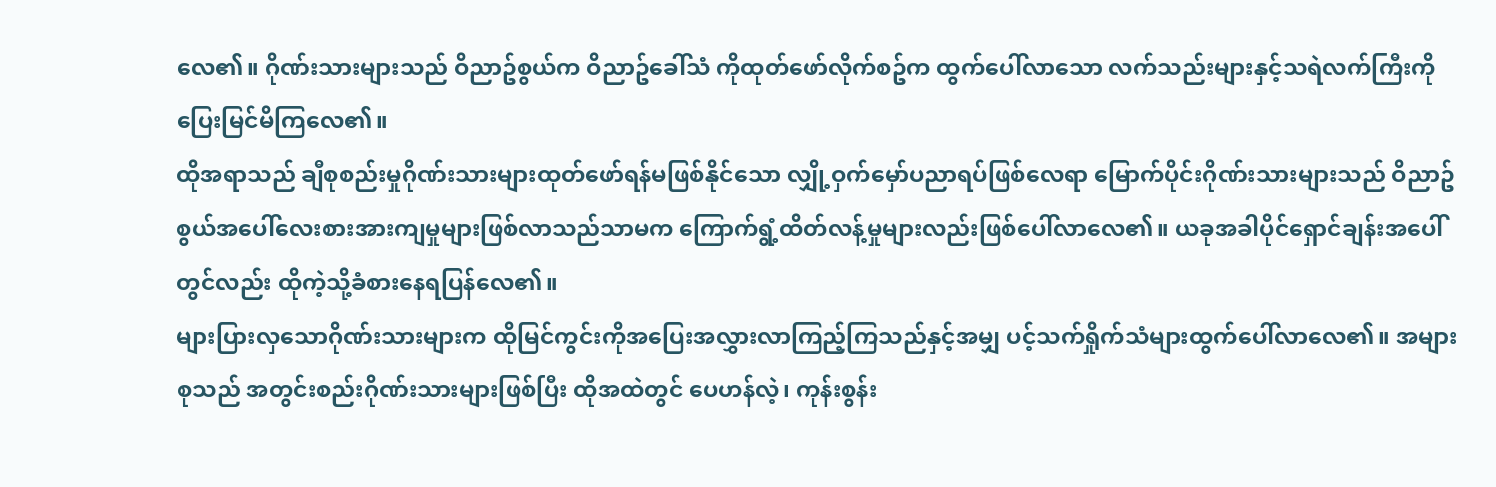လေ၏။ ဂိုဏ်းသားများသည် ဝိညာဥ်စွယ်က ဝိညာဥ်ခေါ်သံ ကိုထုတ်ဖော်လိုက်စဥ်က ထွက်ပေါ်လာသော လက်သည်းများနှင့်သရဲလက်ကြီးကို ပြေးမြင်မိကြလေ၏။
ထိုအရာသည် ချီစုစည်းမှုဂိုဏ်းသားများထုတ်ဖော်ရန်မဖြစ်နိုင်သော လျှို့ဝှက်မှော်ပညာရပ်ဖြစ်လေရာ မြောက်ပိုင်းဂိုဏ်းသားများသည် ဝိညာဥ်စွယ်အပေါ်လေးစားအားကျမှုများဖြစ်လာသည်သာမက ကြောက်ရွံ့ထိတ်လန့်မှုများလည်းဖြစ်ပေါ်လာလေ၏။ ယခုအခါပိုင်ရှောင်ချန်းအပေါ်တွင်လည်း ထိုကဲ့သို့ခံစားနေရပြန်လေ၏။
များပြားလှသောဂိုဏ်းသားများက ထိုမြင်ကွင်းကိုအပြေးအလွှားလာကြည့်ကြသည်နှင့်အမျှ ပင့်သက်ရှိုက်သံများထွက်ပေါ်လာလေ၏။ အများစုသည် အတွင်းစည်းဂိုဏ်းသားများဖြစ်ပြီး ထိုအထဲတွင် ပေဟန်လဲ့၊ ကုန်းစွန်း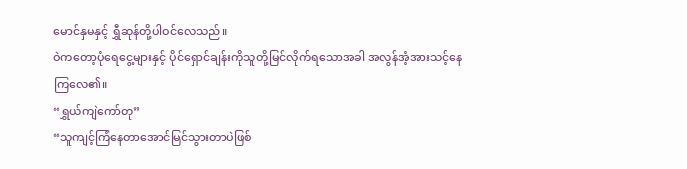မောင်နှမနှင့် ရွှီဆုန်တို့ပါဝင်လေသည်။
ဝဲကတော့ပုံရေငွေ့များနှင့် ပိုင်ရှောင်ချန်းကိုသူတို့မြင်လိုက်ရသောအခါ အလွန်အံ့အားသင့်နေကြလေ၏။
“ရွှယ်ကျဲကော်တု”
“သူကျင့်ကြံနေတာအောင်မြင်သွားတာပဲဖြစ်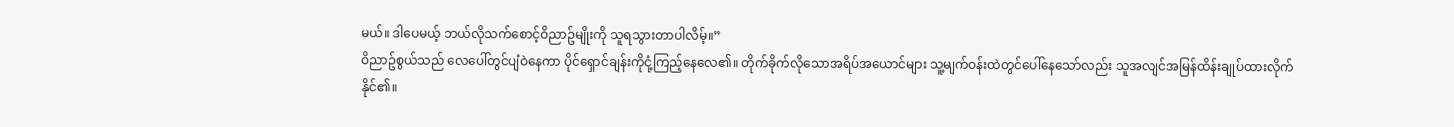မယ်။ ဒါပေမယ့် ဘယ်လိုသက်စောင့်ဝိညာဥ်မျိုးကို သူရသွားတာပါလိမ့်။”
ဝိညာဥ်စွယ်သည် လေပေါ်တွင်ပျံဝဲနေကာ ပိုင်ရှောင်ချန်းကိုငုံ့ကြည့်နေလေ၏။ တိုက်ခိုက်လိုသောအရိပ်အယောင်များ သူ့မျက်ဝန်းထဲတွင်ပေါ်နေသော်လည်း သူအလျင်အမြန်ထိန်းချုပ်ထားလိုက်နိုင်၏။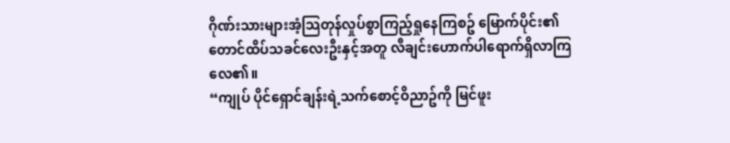ဂိုဏ်းသားများအံ့သြတုန်လှုပ်စွာကြည့်ရှုနေကြစဥ် မြောက်ပိုင်း၏ တောင်ထိပ်သခင်လေးဦးနှင့်အတူ လီချင်းဟောက်ပါရောက်ရှိလာကြလေ၏။
“ကျုပ် ပိုင်ရှောင်ချန်းရဲ့သက်စောင့်ဝိညာဥ်ကို မြင်ဖူး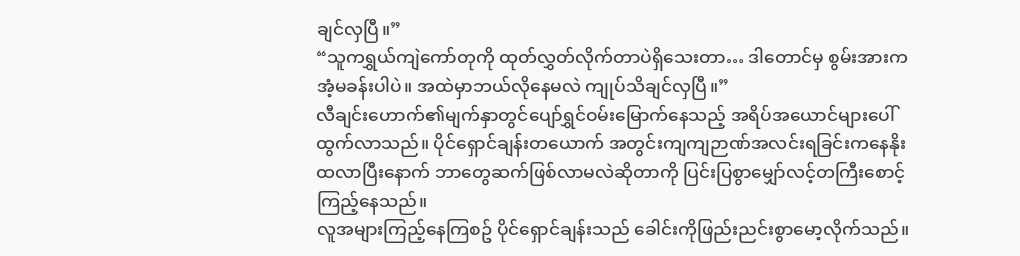ချင်လှပြီ။”
“သူကရွှယ်ကျဲကော်တုကို ထုတ်လွှတ်လိုက်တာပဲရှိသေးတာ… ဒါတောင်မှ စွမ်းအားက အံ့မခန်းပါပဲ။ အထဲမှာဘယ်လိုနေမလဲ ကျုပ်သိချင်လှပြီ။”
လီချင်းဟောက်၏မျက်နှာတွင်ပျော်ရွှင်ဝမ်းမြောက်နေသည့် အရိပ်အယောင်များပေါ်ထွက်လာသည်။ ပိုင်ရှောင်ချန်းတယောက် အတွင်းကျကျဉာဏ်အလင်းရခြင်းကနေနိုးထလာပြီးနောက် ဘာတွေဆက်ဖြစ်လာမလဲဆိုတာကို ပြင်းပြစွာမျှော်လင့်တကြီးစောင့်ကြည့်နေသည်။
လူအများကြည့်နေကြစဥ် ပိုင်ရှောင်ချန်းသည် ခေါင်းကိုဖြည်းညင်းစွာမော့လိုက်သည်။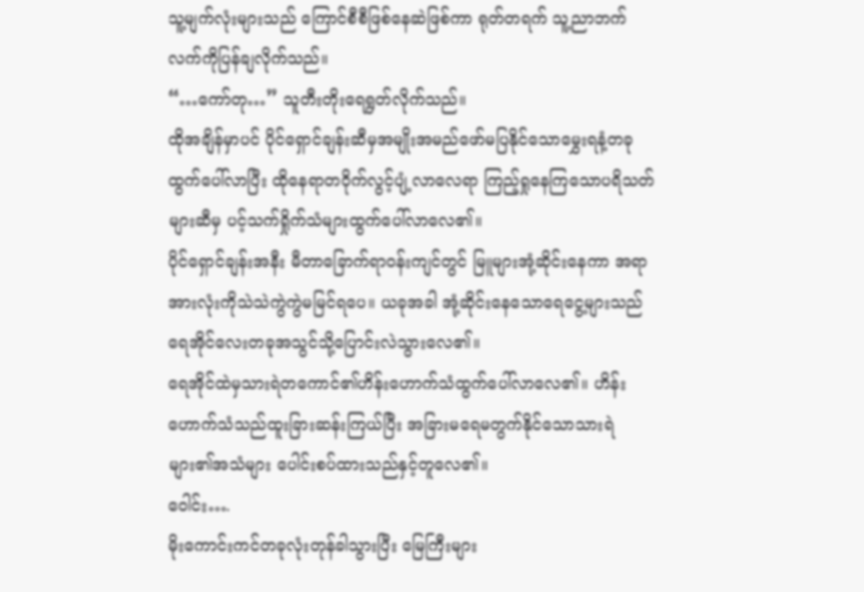သူ့မျက်လုံးများသည် ကြောင်စီစီဖြစ်နေဆဲဖြစ်ကာ ရုတ်တရက် သူ့ညာဘက်လက်ကိုပြန်ချလိုက်သည်။
“…ကော်တု…” သူတီးတိုးရေရွတ်လိုက်သည်။
ထိုအချိန်မှာပင် ပိုင်ရှောင်ချန်းဆီမှအမျိုးအမည်ဖော်မပြနိုင်သောမွှေးရနံ့တခုထွက်ပေါ်လာပြီး ထိုနေရာတဝိုက်လွင့်ပျံ့လာလေရာ ကြည့်ရှုနေကြသောပရိသတ်များဆီမှ ပင့်သက်ရှိုက်သံများထွက်ပေါ်လာလေ၏။
ပိုင်ရှောင်ချန်းအနီး မီတာခြောက်ရာဝန်းကျင်တွင် မြူများအုံ့ဆိုင်းနေကာ အရာအားလုံးကိုသဲသဲကွဲကွဲမမြင်ရပေ။ ယခုအခါ အုံ့ဆိုင်းနေသောရေငွေ့များသည် ရေအိုင်လေးတခုအသွင်သို့ပြောင်းလဲသွားလေ၏။
ရေအိုင်ထဲမှသားရဲတကောင်၏ဟိန်းဟောက်သံထွက်ပေါ်လာလေ၏။ ဟိန်းဟောက်သံသည်ထူးခြားဆန်းကြယ်ပြီး အခြားမရေမတွက်နိုင်သောသားရဲများ၏အသံများ ပေါင်းစပ်ထားသည်နှင့်တူလေ၏။
ဝေါင်း….
မိုးကောင်းကင်တခုလုံးတုန်ခါသွားပြီး မြေကြီးများ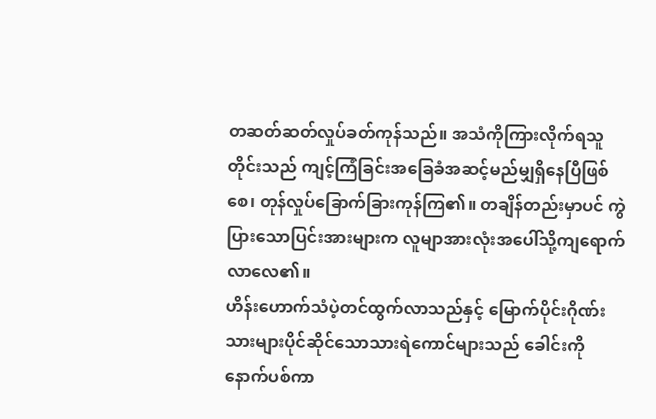တဆတ်ဆတ်လှုပ်ခတ်ကုန်သည်။ အသံကိုကြားလိုက်ရသူတိုင်းသည် ကျင့်ကြံခြင်းအခြေခံအဆင့်မည်မျှရှိနေပြီဖြစ်စေ၊ တုန်လှုပ်ခြောက်ခြားကုန်ကြ၏။ တချိန်တည်းမှာပင် ကွဲပြားသောပြင်းအားများက လူမျာအားလုံးအပေါ်သို့ကျရောက်လာလေ၏။
ဟိန်းဟောက်သံပဲ့တင်ထွက်လာသည်နှင့် မြောက်ပိုင်းဂိုဏ်းသားများပိုင်ဆိုင်သောသားရဲကောင်များသည် ခေါင်းကိုနောက်ပစ်ကာ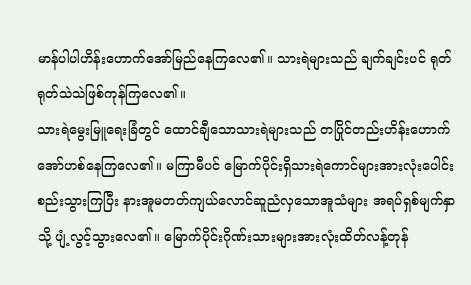မာန်ပါပါဟိန်းဟောက်အော်မြည်နေကြလေ၏။ သားရဲများသည် ချက်ချင်းပင် ရုတ်ရုတ်သဲသဲဖြစ်ကုန်ကြလေ၏။
သားရဲမွေးမြူရေးခြံတွင် ထောင်ချီသောသားရဲများသည် တပြိုင်တည်းဟိန်းဟောက်အော်ဟစ်နေကြလေ၏။ မကြာမီပင် မြောက်ပိုင်းရှိသားရဲကောင်များအားလုံးပေါင်းစည်းသွားကြပြီး နားအူမတတ်ကျယ်လောင်ဆူညံလှသောအူသံများ အရပ်ရှစ်မျက်နှာသို့ ပျံ့လွင့်သွားလေ၏။ မြောက်ပိုင်းဂိုဏ်းသားများအားလုံးထိတ်လန့်တုန်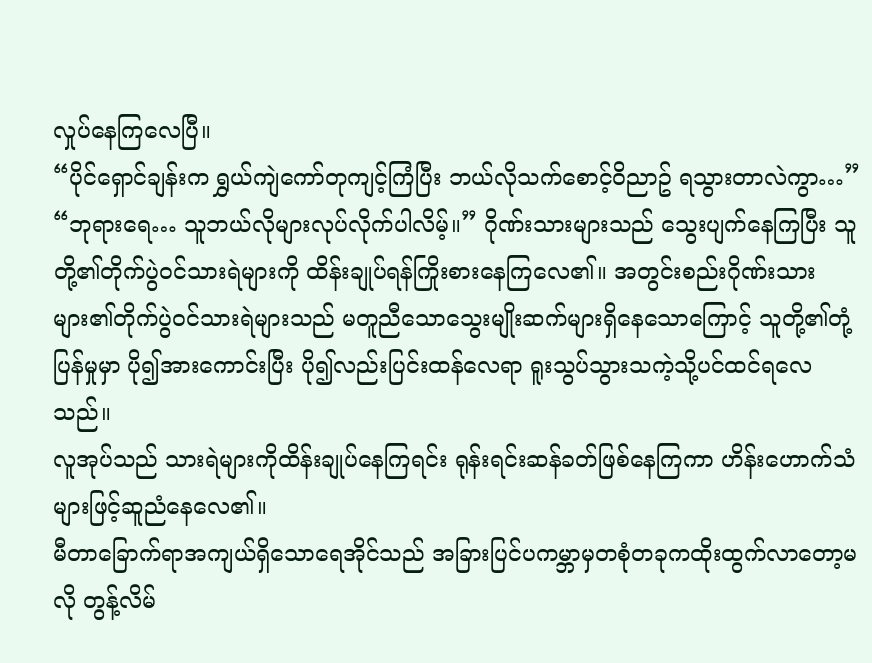လှုပ်နေကြလေပြီ။
“ပိုင်ရှောင်ချန်းက ရွှယ်ကျဲကော်တုကျင့်ကြံပြီး ဘယ်လိုသက်စောင့်ဝိညာဥ် ရသွားတာလဲကွာ…”
“ဘုရားရေ… သူဘယ်လိုများလုပ်လိုက်ပါလိမ့်။” ဂိုဏ်းသားများသည် သွေးပျက်နေကြပြီး သူတို့၏တိုက်ပွဲဝင်သားရဲများကို ထိန်းချုပ်ရန်ကြိုးစားနေကြလေ၏။ အတွင်းစည်းဂိုဏ်းသားများ၏တိုက်ပွဲဝင်သားရဲများသည် မတူညီသောသွေးမျိုးဆက်များရှိနေသောကြောင့် သူတို့၏တုံ့ပြန်မှုမှာ ပို၍အားကောင်းပြီး ပို၍လည်းပြင်းထန်လေရာ ရူးသွပ်သွားသကဲ့သို့ပင်ထင်ရလေသည်။
လူအုပ်သည် သားရဲများကိုထိန်းချုပ်နေကြရင်း ရုန်းရင်းဆန်ခတ်ဖြစ်နေကြကာ ဟိန်းဟောက်သံများဖြင့်ဆူညံနေလေ၏။
မီတာခြောက်ရာအကျယ်ရှိသောရေအိုင်သည် အခြားပြင်ပကမ္ဘာမှတစုံတခုကထိုးထွက်လာတော့မလို တွန့်လိမ်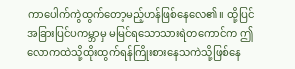ကာပေါက်ကွဲထွက်တော့မည့်ဟန်ဖြစ်နေလေ၏။ ထို့ပြင်အခြားပြင်ပကမ္ဘာမှ မမြင်ရသောသားရဲတကောင်က ဤလောကထဲသို့ထိုးထွက်ရန်ကြိုးစားနေသကဲသို့ဖြစ်နေ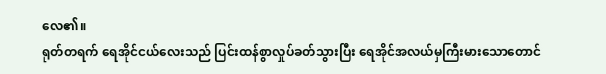လေ၏။
ရုတ်တရက် ရေအိုင်ငယ်လေးသည် ပြင်းထန်စွာလှုပ်ခတ်သွားပြီး ရေအိုင်အလယ်မှကြီးမားသောတောင်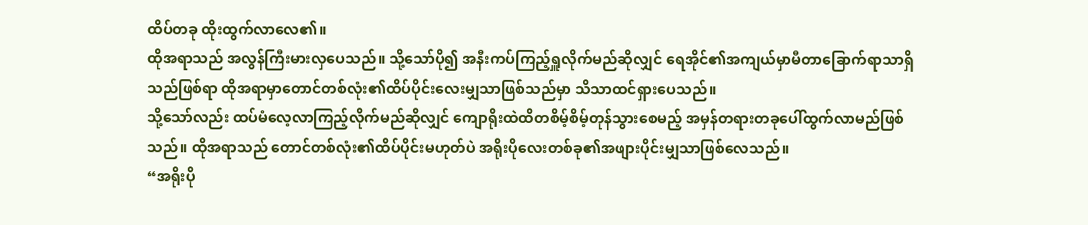ထိပ်တခု ထိုးထွက်လာလေ၏။
ထိုအရာသည် အလွန်ကြီးမားလှပေသည်။ သို့သော်ပို၍ အနီးကပ်ကြည့်ရှူလိုက်မည်ဆိုလျှင် ရေအိုင်၏အကျယ်မှာမီတာခြောက်ရာသာရှိသည်ဖြစ်ရာ ထိုအရာမှာတောင်တစ်လုံး၏ထိပ်ပိုင်းလေးမျှသာဖြစ်သည်မှာ သိသာထင်ရှားပေသည်။
သို့သော်လည်း ထပ်မံလေ့လာကြည့်လိုက်မည်ဆိုလျှင် ကျောရိုးထဲထိတစိမ့်စိမ့်တုန်သွားစေမည့် အမှန်တရားတခုပေါ်ထွက်လာမည်ဖြစ်သည်။ ထိုအရာသည် တောင်တစ်လုံး၏ထိပ်ပိုင်းမဟုတ်ပဲ အရိုးပိုလေးတစ်ခု၏အဖျားပိုင်းမျှသာဖြစ်လေသည်။
“အရိုးပို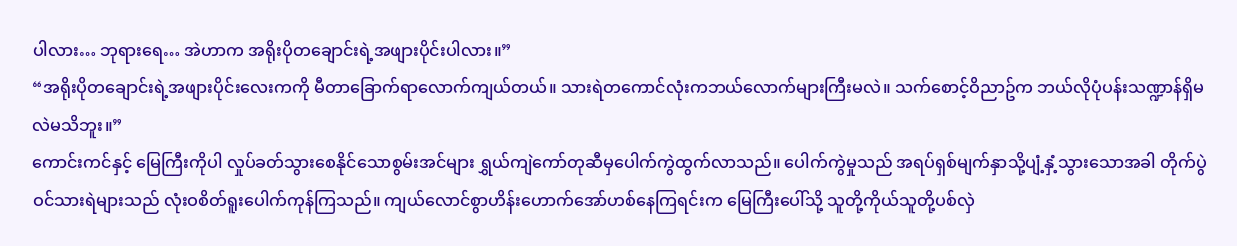ပါလား… ဘုရားရေ… အဲဟာက အရိုးပိုတချောင်းရဲ့အဖျားပိုင်းပါလား။”
“အရိုးပိုတချောင်းရဲ့အဖျားပိုင်းလေးကကို မီတာခြောက်ရာလောက်ကျယ်တယ်။ သားရဲတကောင်လုံးကဘယ်လောက်များကြီးမလဲ။ သက်စောင့်ဝိညာဥ်က ဘယ်လိုပုံပန်းသဏ္ဍာန်ရှိမလဲမသိဘူး။”
ကောင်းကင်နှင့် မြေကြီးကိုပါ လှုပ်ခတ်သွားစေနိုင်သောစွမ်းအင်များ ရွှယ်ကျဲကော်တုဆီမှပေါက်ကွဲထွက်လာသည်။ ပေါက်ကွဲမှုသည် အရပ်ရှစ်မျက်နှာသို့ပျံ့နှံ့သွားသောအခါ တိုက်ပွဲဝင်သားရဲများသည် လုံးဝစိတ်ရူးပေါက်ကုန်ကြသည်။ ကျယ်လောင်စွာဟိန်းဟောက်အော်ဟစ်နေကြရင်းက မြေကြီးပေါ်သို့ သူတို့ကိုယ်သူတို့ပစ်လှဲ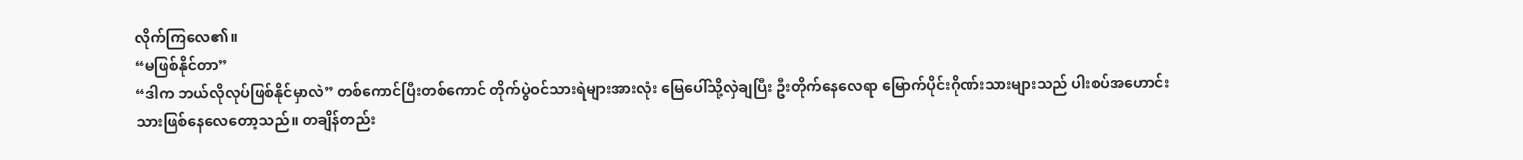လိုက်ကြလေ၏။
“မဖြစ်နိုင်တာ”
“ဒါက ဘယ်လိုလုပ်ဖြစ်နိုင်မှာလဲ” တစ်ကောင်ပြီးတစ်ကောင် တိုက်ပွဲဝင်သားရဲများအားလုံး မြေပေါ်သို့လှဲချပြီး ဦးတိုက်နေလေရာ မြောက်ပိုင်းဂိုဏ်းသားများသည် ပါးစပ်အဟောင်းသားဖြစ်နေလေတော့သည်။ တချိန်တည်း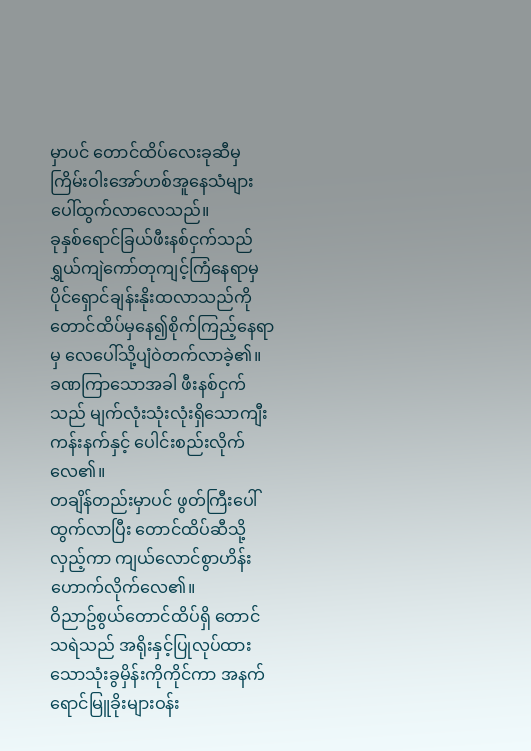မှာပင် တောင်ထိပ်လေးခုဆီမှ ကြိမ်းဝါးအော်ဟစ်အူနေသံများ ပေါ်ထွက်လာလေသည်။
ခုနှစ်ရောင်ခြယ်ဖီးနစ်ငှက်သည် ရွှယ်ကျဲကော်တုကျင့်ကြံနေရာမှ ပိုင်ရှောင်ချန်းနိုးထလာသည်ကို တောင်ထိပ်မှနေ၍စိုက်ကြည့်နေရာမှ လေပေါ်သို့ပျံဝဲတက်လာခဲ့၏။ ခဏကြာသောအခါ ဖီးနစ်ငှက်သည် မျက်လုံးသုံးလုံးရှိသောကျီးကန်းနက်နှင့် ပေါင်းစည်းလိုက်လေ၏။
တချိန်တည်းမှာပင် ဖွတ်ကြီးပေါ်ထွက်လာပြီး တောင်ထိပ်ဆီသို့လှည့်ကာ ကျယ်လောင်စွာဟိန်းဟောက်လိုက်လေ၏။
ဝိညာဥ်စွယ်တောင်ထိပ်ရှိ တောင်သရဲသည် အရိုးနှင့်ပြုလုပ်ထားသောသုံးခွမှိန်းကိုကိုင်ကာ အနက်ရောင်မြူခိုးများဝန်း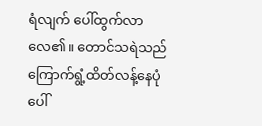ရံလျက် ပေါ်ထွက်လာလေ၏။ တောင်သရဲသည် ကြောက်ရွံ့ထိတ်လန့်နေပုံပေါ်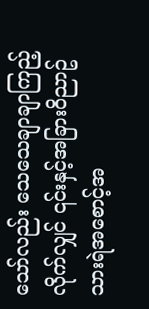သော်လည်း သေသေချာချာကြည့်လိုက်လျှင် ၎င်းနှင့်အခြားဝိညာဥ်သားရဲအစောင့်အ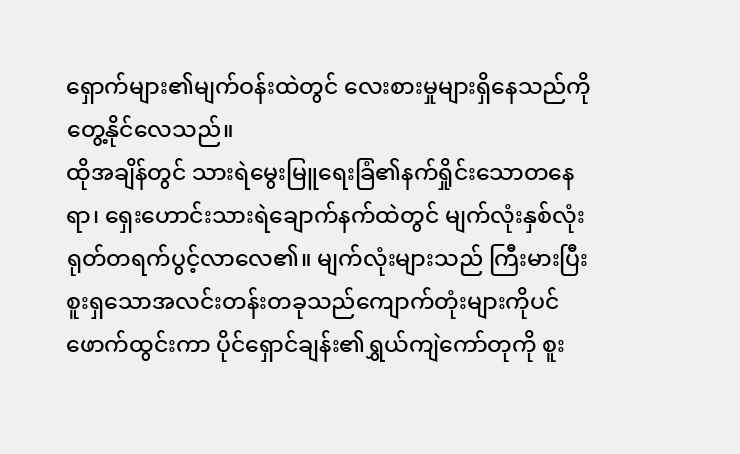ရှောက်များ၏မျက်ဝန်းထဲတွင် လေးစားမှုများရှိနေသည်ကို တွေ့နိုင်လေသည်။
ထိုအချိန်တွင် သားရဲမွေးမြူရေးခြံ၏နက်ရှိုင်းသောတနေရာ၊ ရှေးဟောင်းသားရဲချောက်နက်ထဲတွင် မျက်လုံးနှစ်လုံးရုတ်တရက်ပွင့်လာလေ၏။ မျက်လုံးများသည် ကြီးမားပြီး စူးရှသောအလင်းတန်းတခုသည်ကျောက်တုံးများကိုပင်ဖောက်ထွင်းကာ ပိုင်ရှောင်ချန်း၏ရွှယ်ကျဲကော်တုကို စူး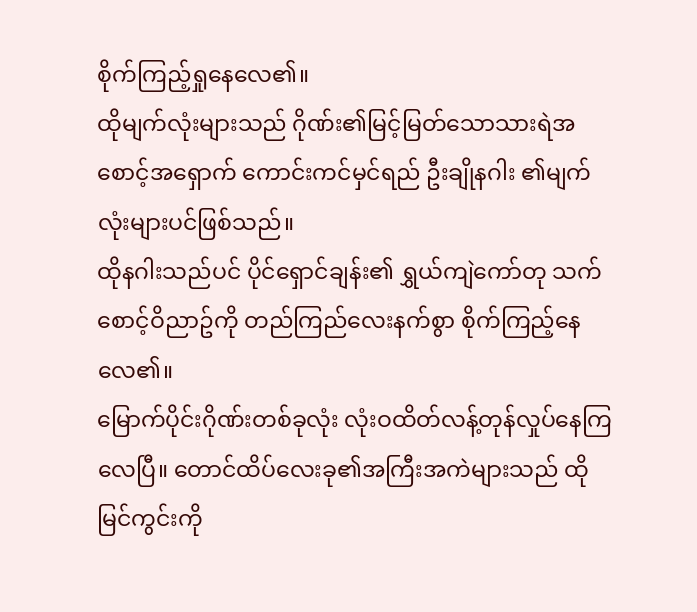စိုက်ကြည့်ရှုနေလေ၏။
ထိုမျက်လုံးများသည် ဂိုဏ်း၏မြင့်မြတ်သောသားရဲအစောင့်အရှောက် ကောင်းကင်မှင်ရည် ဦးချိုနဂါး ၏မျက်လုံးများပင်ဖြစ်သည်။
ထိုနဂါးသည်ပင် ပိုင်ရှောင်ချန်း၏ ရွှယ်ကျဲကော်တု သက်စောင့်ဝိညာဥ်ကို တည်ကြည်လေးနက်စွာ စိုက်ကြည့်နေလေ၏။
မြောက်ပိုင်းဂိုဏ်းတစ်ခုလုံး လုံးဝထိတ်လန့်တုန်လှုပ်နေကြလေပြီ။ တောင်ထိပ်လေးခု၏အကြီးအကဲများသည် ထိုမြင်ကွင်းကို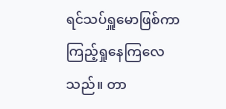ရင်သပ်ရှူမောဖြစ်ကာကြည့်ရှုနေကြလေသည်။ တာ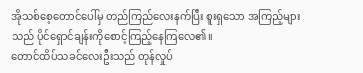အိုသစ်စေ့တောင်ပေါ်မှ တည်ကြည်လေးနက်ပြီး စူးရှသော အကြည့်များသည် ပိုင်ရှောင်ချန်းကိုစောင့်ကြည့်နေကြလေ၏။
တောင်ထိပ်သခင်လေးဦးသည် တုန်လှုပ်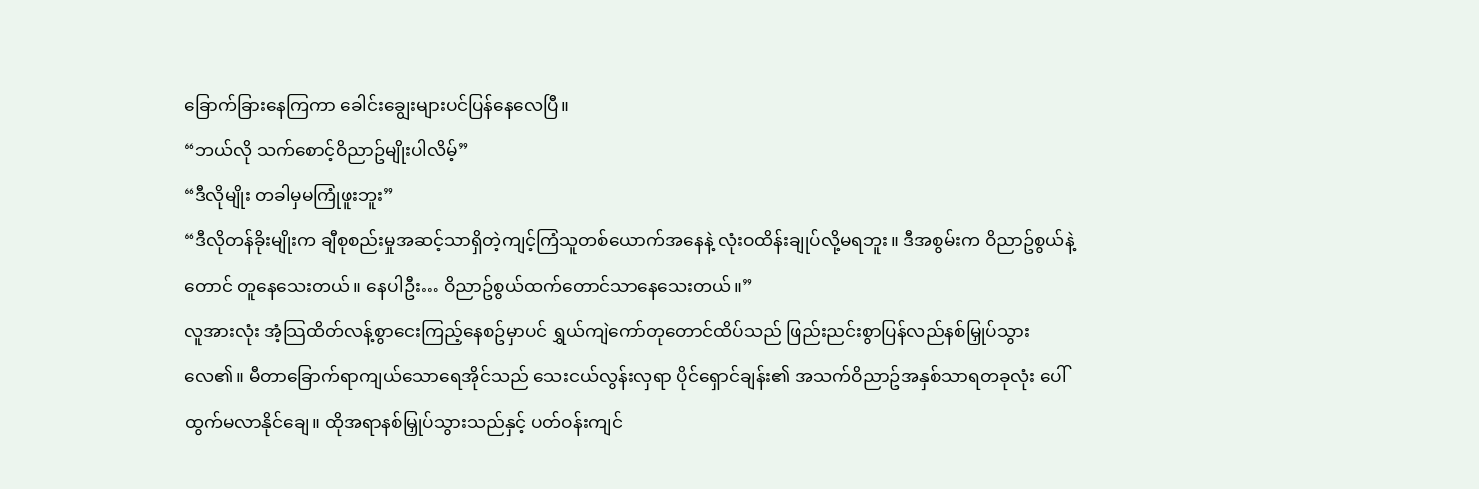ခြောက်ခြားနေကြကာ ခေါင်းချွေးများပင်ပြန်နေလေပြီ။
“ဘယ်လို သက်စောင့်ဝိညာဥ်မျိုးပါလိမ့်”
“ဒီလိုမျိုး တခါမှမကြုံဖူးဘူး”
“ဒီလိုတန်ခိုးမျိုးက ချီစုစည်းမှုအဆင့်သာရှိတဲ့ကျင့်ကြံသူတစ်ယောက်အနေနဲ့ လုံးဝထိန်းချုပ်လို့မရဘူး။ ဒီအစွမ်းက ဝိညာဥ်စွယ်နဲ့တောင် တူနေသေးတယ်။ နေပါဦး… ဝိညာဥ်စွယ်ထက်တောင်သာနေသေးတယ်။”
လူအားလုံး အံ့သြထိတ်လန့်စွာငေးကြည့်နေစဥ်မှာပင် ရွှယ်ကျဲကော်တုတောင်ထိပ်သည် ဖြည်းညင်းစွာပြန်လည်နစ်မြှုပ်သွားလေ၏။ မီတာခြောက်ရာကျယ်သောရေအိုင်သည် သေးငယ်လွန်းလှရာ ပိုင်ရှောင်ချန်း၏ အသက်ဝိညာဥ်အနှစ်သာရတခုလုံး ပေါ်ထွက်မလာနိုင်ချေ။ ထိုအရာနစ်မြှုပ်သွားသည်နှင့် ပတ်ဝန်းကျင်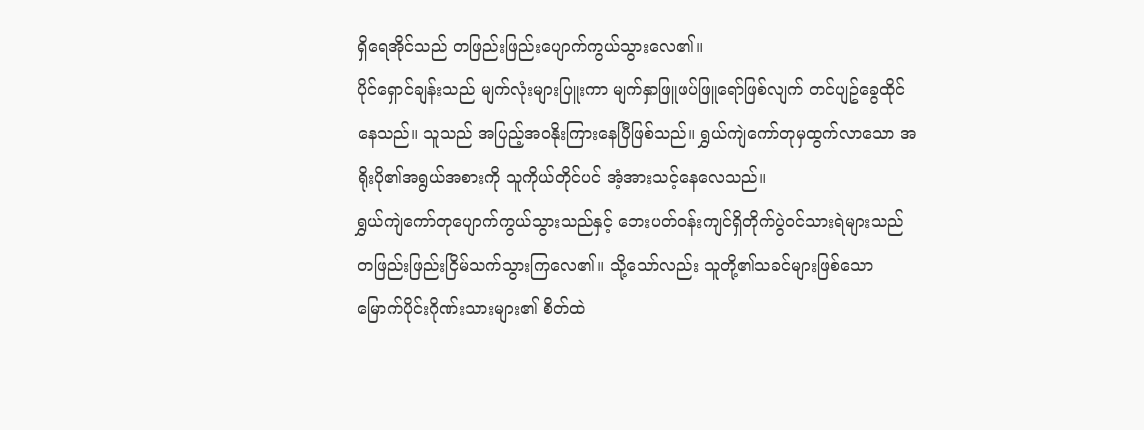ရှိရေအိုင်သည် တဖြည်းဖြည်းပျောက်ကွယ်သွားလေ၏။
ပိုင်ရှောင်ချန်းသည် မျက်လုံးများပြူးကာ မျက်နှာဖြူဖပ်ဖြူရော်ဖြစ်လျက် တင်ပျဥ်ခွေထိုင်နေသည်။ သူသည် အပြည့်အဝနိုးကြားနေပြီဖြစ်သည်။ ရွှယ်ကျဲကော်တုမှထွက်လာသော အရိုးပို၏အရွယ်အစားကို သူကိုယ်တိုင်ပင် အံ့အားသင့်နေလေသည်။
ရွှယ်ကျဲကော်တုပျောက်ကွယ်သွားသည်နှင့် ဘေးပတ်ဝန်းကျင်ရှိတိုက်ပွဲဝင်သားရဲများသည် တဖြည်းဖြည်းငြိမ်သက်သွားကြလေ၏။ သို့သော်လည်း သူတို့၏သခင်များဖြစ်သော မြောက်ပိုင်းဂိုဏ်းသားများ၏ စိတ်ထဲ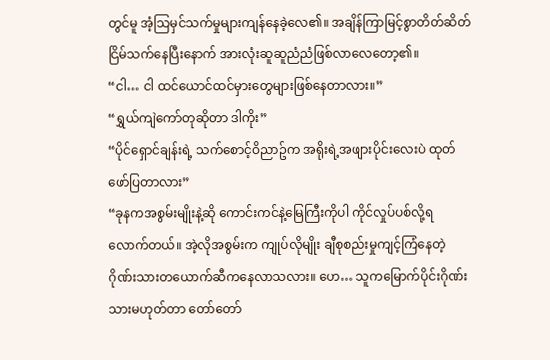တွင်မူ အံ့သြမှင်သက်မှုများကျန်နေခဲ့လေ၏။ အချိန်ကြာမြင့်စွာတိတ်ဆိတ်ငြိမ်သက်နေပြီးနောက် အားလုံးဆူဆူညံညံဖြစ်လာလေတော့၏။
“ငါ… ငါ ထင်ယောင်ထင်မှားတွေများဖြစ်နေတာလား။”
“ရွှယ်ကျဲကော်တုဆိုတာ ဒါကိုး”
“ပိုင်ရှောင်ချန်းရဲ့ သက်စောင့်ဝိညာဥ်က အရိုးရဲ့အဖျားပိုင်းလေးပဲ ထုတ်ဖော်ပြတာလား”
“ခုနကအစွမ်းမျိုးနဲ့ဆို ကောင်းကင်နဲ့မြေကြီးကိုပါ ကိုင်လှုပ်ပစ်လို့ရလောက်တယ်။ အဲ့လိုအစွမ်းက ကျုပ်လိုမျိုး ချီစုစည်းမှုကျင့်ကြံနေတဲ့ဂိုဏ်းသားတယောက်ဆီကနေလာသလား။ ဟေ… သူကမြောက်ပိုင်းဂိုဏ်းသားမဟုတ်တာ တော်တော်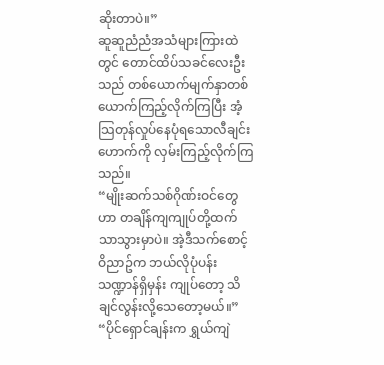ဆိုးတာပဲ။”
ဆူဆူညံညံအသံများကြားထဲတွင် တောင်ထိပ်သခင်လေးဦးသည် တစ်ယောက်မျက်နှာတစ်ယောက်ကြည့်လိုက်ကြပြီး အံ့သြတုန်လှုပ်နေပုံရသောလီချင်းဟောက်ကို လှမ်းကြည့်လိုက်ကြသည်။
“မျိုးဆက်သစ်ဂိုဏ်းဝင်တွေဟာ တချိန်ကျကျုပ်တို့ထက်သာသွားမှာပဲ။ အဲ့ဒီသက်စောင့်ဝိညာဥ်က ဘယ်လိုပုံပန်းသဏ္ဍာန်ရှိမှန်း ကျုပ်တော့ သိချင်လွန်းလို့သေတော့မယ်။”
“ပိုင်ရှောင်ချန်းက ရွှယ်ကျဲ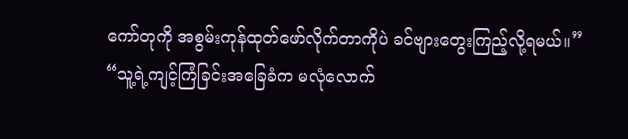ကော်တုကို အစွမ်းကုန်ထုတ်ဖော်လိုက်တာကိုပဲ ခင်ဗျားတွေးကြည့်လို့ရမယ်။”
“သူ့ရဲ့ကျင့်ကြံခြင်းအခြေခံက မလုံလောက်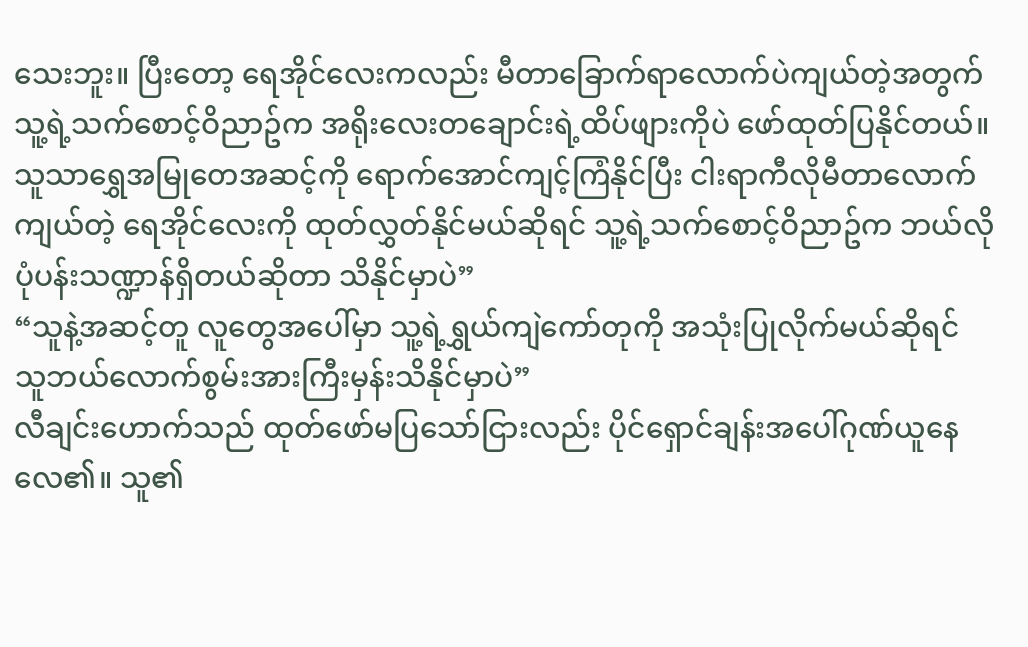သေးဘူး။ ပြီးတော့ ရေအိုင်လေးကလည်း မီတာခြောက်ရာလောက်ပဲကျယ်တဲ့အတွက် သူ့ရဲ့သက်စောင့်ဝိညာဥ်က အရိုးလေးတချောင်းရဲ့ထိပ်ဖျားကိုပဲ ဖော်ထုတ်ပြနိုင်တယ်။သူသာရွှေအမြုတေအဆင့်ကို ရောက်အောင်ကျင့်ကြံနိုင်ပြီး ငါးရာကီလိုမီတာလောက်ကျယ်တဲ့ ရေအိုင်လေးကို ထုတ်လွှတ်နိုင်မယ်ဆိုရင် သူ့ရဲ့သက်စောင့်ဝိညာဥ်က ဘယ်လိုပုံပန်းသဏ္ဍာန်ရှိတယ်ဆိုတာ သိနိုင်မှာပဲ”
“သူနဲ့အဆင့်တူ လူတွေအပေါ်မှာ သူ့ရဲ့ရွှယ်ကျဲကော်တုကို အသုံးပြုလိုက်မယ်ဆိုရင် သူဘယ်လောက်စွမ်းအားကြီးမှန်းသိနိုင်မှာပဲ”
လီချင်းဟောက်သည် ထုတ်ဖော်မပြသော်ငြားလည်း ပိုင်ရှောင်ချန်းအပေါ်ဂုဏ်ယူနေလေ၏။ သူ၏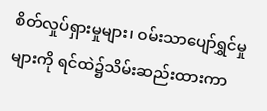စိတ်လှုပ်ရှားမှုများ၊ ဝမ်းသာပျော်ရွှင်မှုများကို ရင်ထဲ၌သိမ်းဆည်းထားကာ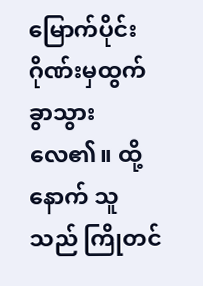မြောက်ပိုင်းဂိုဏ်းမှထွက်ခွာသွားလေ၏။ ထို့နောက် သူသည် ကြိုတင်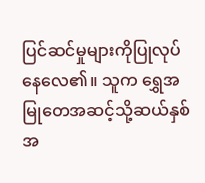ပြင်ဆင်မှုများကိုပြုလုပ်နေလေ၏။ သူက ရွှေအမြုတေအဆင့်သို့ဆယ်နှစ်အ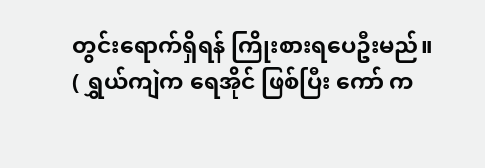တွင်းရောက်ရှိရန် ကြိုးစားရပေဦးမည်။
( ရွှယ်ကျဲက ရေအိုင် ဖြစ်ပြီး ကော် က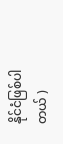နိုင်ငံဖြစ်ပါတယ် )